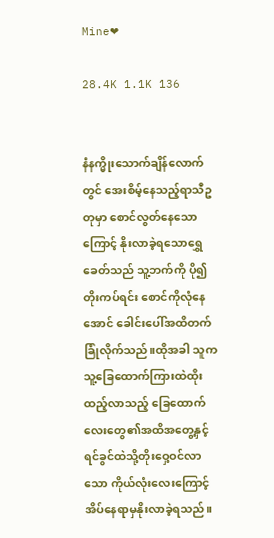Mine❤

28.4K 1.1K 136


နံနက္မိုးသောက်ချိန်လောက်တွင် အေးစိမ့်နေသည့်ရာသီဥတုမှာ စောင်လွတ်နေသောကြောင့် နိုးလာခဲ့ရသောရွှေခေတ်သည် သူ့ဘက်ကို ပို၍တိုးကပ်ရင်း စောင်ကိုလုံနေအောင် ခေါင်းပေါ်အထိတက်ခြုံလိုက်သည်။ထိုအခါ သူက သူ့ခြေထောက်ကြားထဲထိုးထည့်လာသည့် ခြေထောက်လေးတွေ၏အထိအတွေ့နှင့် ရင်ခွင်ထဲသို့တိုးဝှေ့ဝင်လာသော ကိုယ်လုံးလေးကြောင့် အိပ်နေရာမှနိုးလာခဲ့ရသည်။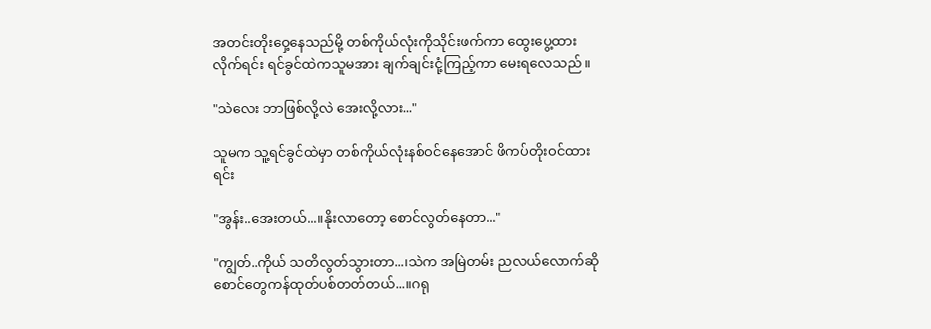အတင်းတိုးဝှေ့နေသည်မို့ တစ်ကိုယ်လုံးကိုသိုင်းဖက်ကာ ထွေးပွေ့ထားလိုက်ရင်း ရင်ခွင်ထဲကသူမအား ချက်ချင်းငုံ့ကြည့်ကာ မေးရလေသည်။

"သဲလေး ဘာဖြစ်လို့လဲ အေးလို့လား..."

သူမက သူ့ရင်ခွင်ထဲမှာ တစ်ကိုယ်လုံးနစ်ဝင်နေအောင် ဖိကပ်တိုးဝင်ထားရင်း

"အွန်း..အေးတယ်...။နိုးလာတော့ စောင်လွတ်နေတာ..."

"ကျွတ်..ကိုယ် သတိလွတ်သွားတာ...၊သဲက အမြဲတမ်း ညလယ်လောက်ဆို စောင်တွေကန်ထုတ်ပစ်တတ်တယ်...။ဂရု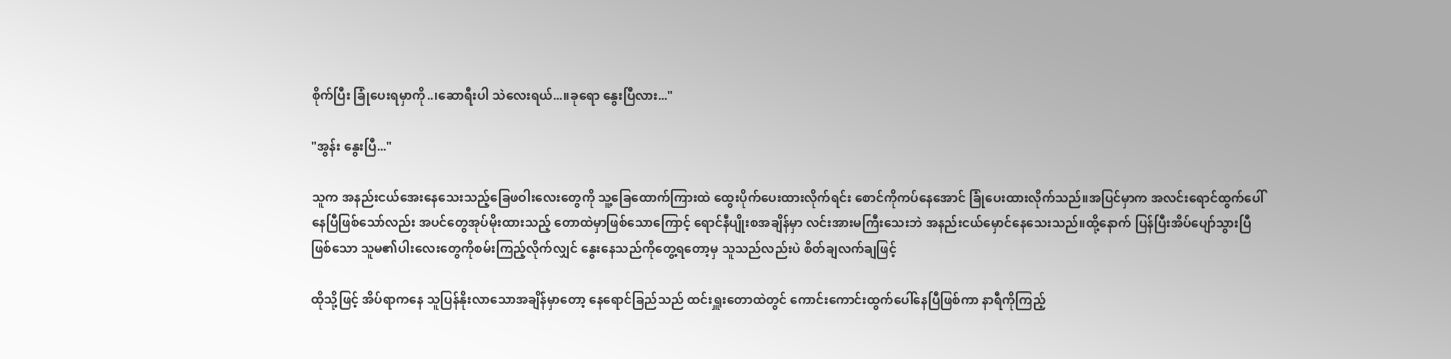စိုက်ပြီး ခြုံပေးရမှာကို..၊ဆောရီးပါ သဲလေးရယ်...။ခုရော နွေးပြီလား..."

"အွန်း နွေးပြီ..."

သူက အနည်းငယ်အေးနေသေးသည့်ခြေဖဝါးလေးတွေကို သူ့ခြေထောက်ကြားထဲ ထွေးပိုက်ပေးထားလိုက်ရင်း စောင်ကိုကပ်နေအောင် ခြုံပေးထားလိုက်သည်။အပြင်မှာက အလင်းရောင်ထွက်ပေါ်နေပြီဖြစ်သော်လည်း အပင်တွေအုပ်မိုးထားသည့် တောထဲမှာဖြစ်သောကြောင့် ရောင်နီပျိုးစအချိန်မှာ လင်းအားမကြီးသေးဘဲ အနည်းငယ်မှောင်နေသေးသည်။ထို့နောက် ပြန်ပြီးအိပ်ပျော်သွားပြီဖြစ်သော သူမ၏ပါးလေးတွေကိုစမ်းကြည့်လိုက်လျှင် နွေးနေသည်ကိုတွေ့ရတော့မှ သူသည်လည်းပဲ စိတ်ချလက်ချဖြင့်

ထိုသို့ဖြင့် အိပ်ရာကနေ သူပြန်နိုးလာသောအချိန်မှာတော့ နေရောင်ခြည်သည် ထင်းရှူးတောထဲတွင် ကောင်းကောင်းထွက်ပေါ်နေပြီဖြစ်ကာ နာရီကိုကြည့်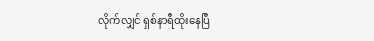လိုက်လျှင် ရှစ်နာရီထိုးနေပြီ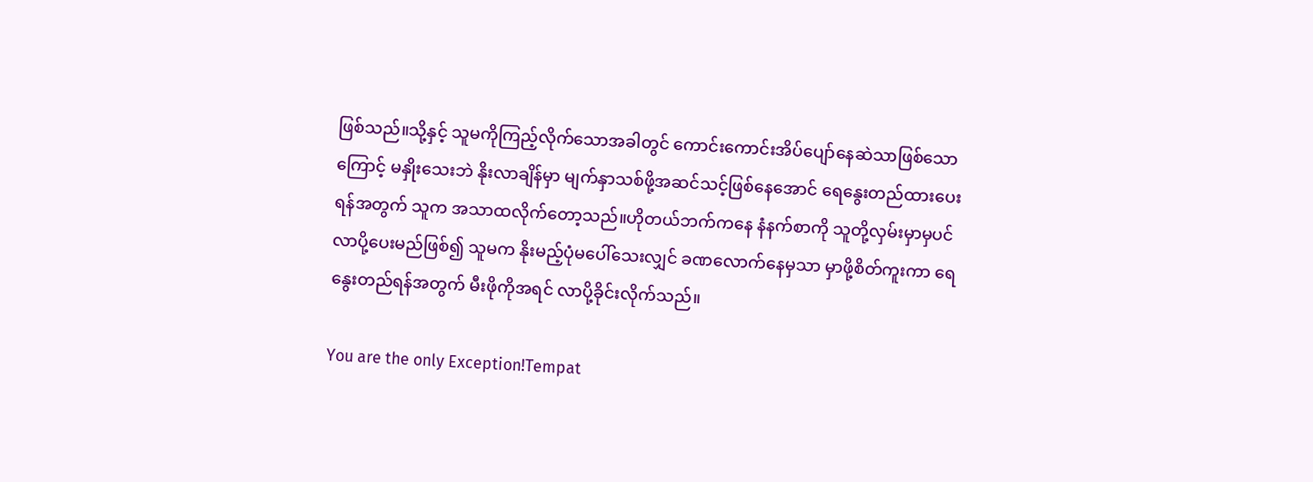ဖြစ်သည်။သို့နှင့် သူမကိုကြည့်လိုက်သောအခါတွင် ကောင်းကောင်းအိပ်ပျော်နေဆဲသာဖြစ်သောကြောင့် မနှိုးသေးဘဲ နိုးလာချိန်မှာ မျက်နှာသစ်ဖို့အဆင်သင့်ဖြစ်နေအောင် ရေနွေးတည်ထားပေးရန်အတွက် သူက အသာထလိုက်တော့သည်။ဟိုတယ်ဘက်ကနေ နံနက်စာကို သူတို့လှမ်းမှာမှပင် လာပို့ပေးမည်ဖြစ်၍ သူမက နိုးမည့်ပုံမပေါ်သေးလျှင် ခဏလောက်နေမှသာ မှာဖို့စိတ်ကူးကာ ရေနွေးတည်ရန်အတွက် မီးဖိုကိုအရင် လာပို့ခိုင်းလိုက်သည်။

You are the only Exception!Tempat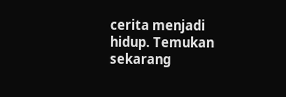cerita menjadi hidup. Temukan sekarang